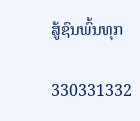ສູ້ຊົນພົ້ນທຸກ

330331332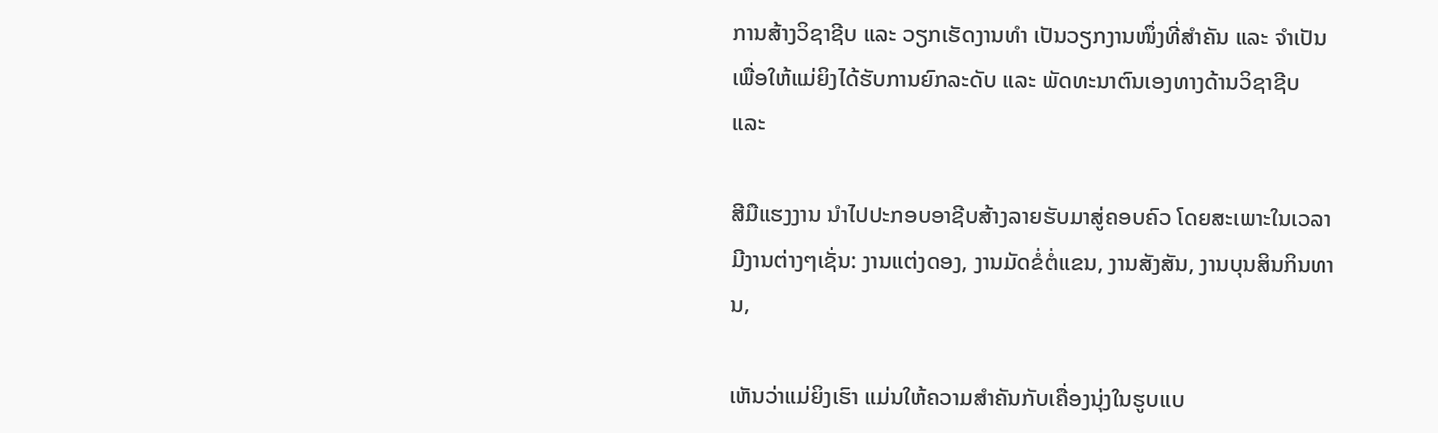ການສ້າງວິຊາຊີບ ແລະ ວຽກເຮັດງານທຳ ເປັນວຽກງານໜຶ່ງທີ່ສຳຄັນ ແລະ ຈຳເປັນ ເພື່ອໃຫ້ແມ່ຍິງໄດ້ຮັບການຍົກລະດັບ ແລະ ພັດທະນາຕົນເອງທາງດ້ານວິຊາຊີບ ແລະ

ສີມືແຮງງານ ນຳໄປປະກອບອາຊີບສ້າງລາຍຮັບມາສູ່ຄອບຄົວ ໂດຍສະເພາະໃນເວລາມີງານຕ່າງໆເຊັ່ນ: ງານແຕ່ງດອງ, ງານມັດຂໍ່ຕໍ່ແຂນ, ງານສັງສັນ, ງານບຸນສິນກິນທານ‚

ເຫັນວ່າແມ່ຍິງເຮົາ ແມ່ນໃຫ້ຄວາມສຳຄັນກັບເຄື່ອງນຸ່ງໃນຮູບແບ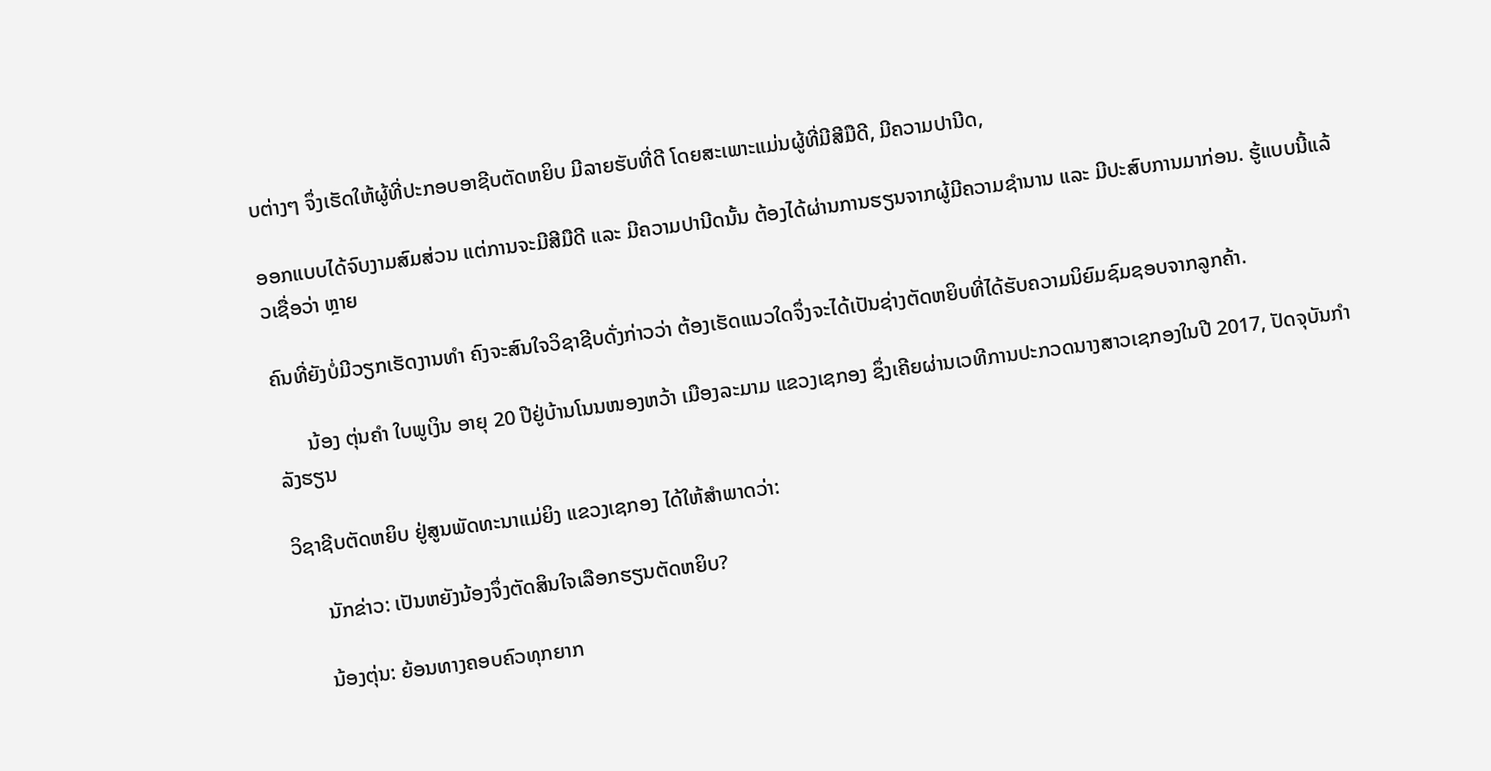ບຕ່າງໆ ຈຶ່ງເຮັດໃຫ້ຜູ້ທີ່ປະກອບອາຊີບຕັດຫຍິບ ມີລາຍຮັບທີ່ດີ ໂດຍສະເພາະແມ່ນຜູ້ທີ່ມີສີມືດີ, ມີຄວາມປານີດ,

ອອກແບບໄດ້ຈົບງາມສົມສ່ວນ ແຕ່ການຈະມີສີມືດີ ແລະ ມີຄວາມປານີດນັ້ນ ຕ້ອງໄດ້ຜ່ານການຮຽນຈາກຜູ້ມີຄວາມຊຳນານ ແລະ ມີປະສົບການມາກ່ອນ. ຮູ້ແບບນີ້ແລ້ວເຊື່ອວ່າ ຫຼາຍ

ຄົນທີ່ຍັງບໍ່ມີວຽກເຮັດງານທຳ ຄົງຈະສົນໃຈວິຊາຊີບດັ່ງກ່າວວ່າ ຕ້ອງເຮັດແນວໃດຈຶ່ງຈະໄດ້ເປັນຊ່າງຕັດຫຍິບທີ່ໄດ້ຮັບຄວາມນິຍົມຊົມຊອບຈາກລູກຄ້າ.

      ນ້ອງ ຕຸ່ນຄຳ ໃບພູເງິນ ອາຍຸ 20 ປີຢູ່ບ້ານໂນນໜອງຫວ້າ ເມືອງລະມາມ ແຂວງເຊກອງ ຊຶ່ງເຄີຍຜ່ານເວທີການປະກວດນາງສາວເຊກອງໃນປີ 2017, ປັດຈຸບັນກຳລັງຮຽນ

ວິຊາຊີບຕັດຫຍິບ ຢູ່ສູນພັດທະນາແມ່ຍິງ ແຂວງເຊກອງ ໄດ້ໃຫ້ສຳພາດວ່າ:

      ນັກຂ່າວ: ເປັນຫຍັງນ້ອງຈຶ່ງຕັດສິນໃຈເລືອກຮຽນຕັດຫຍິບ?

     ນ້ອງຕຸ່ນ: ຍ້ອນທາງຄອບຄົວທຸກຍາກ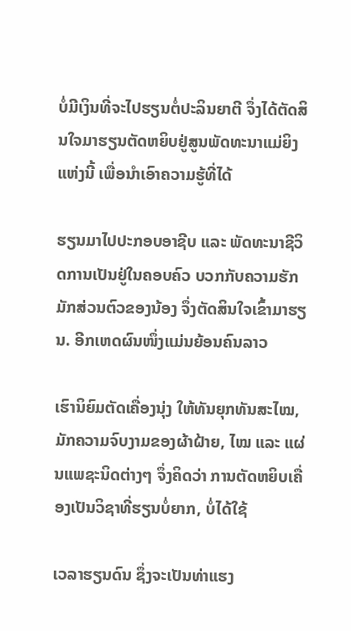ບໍ່ມີເງິນທີ່ຈະໄປຮຽນຕໍ່ປະລິນຍາຕີ ຈຶ່ງໄດ້ຕັດສິນໃຈມາຮຽນຕັດຫຍິບຢູ່ສູນພັດທະນາແມ່ຍິງແຫ່ງນີ້ ເພື່ອນຳເອົາຄວາມຮູ້ທີ່ໄດ້

ຮຽນມາໄປປະກອບອາຊີບ ແລະ ພັດທະນາຊີວິດການເປັນຢູ່ໃນຄອບຄົວ ບວກກັບຄວາມຮັກມັກສ່ວນຕົວຂອງນ້ອງ ຈຶ່ງຕັດສິນໃຈເຂົ້າມາຮຽນ. ອີກເຫດຜົນໜຶ່ງແມ່ນຍ້ອນຄົນລາວ

ເຮົານິຍົມຕັດເຄື່ອງນຸ່ງ ໃຫ້ທັນຍຸກທັນສະໄໝ, ມັກຄວາມຈົບງາມຂອງຜ້າຝ້າຍ, ໄໝ ແລະ ແຜ່ນແພຊະນິດຕ່າງໆ ຈຶ່ງຄິດວ່າ ການຕັດຫຍິບເຄື່ອງເປັນວິຊາທີ່ຮຽນບໍ່ຍາກ, ບໍ່ໄດ້ໃຊ້

ເວລາຮຽນດົນ ຊຶ່ງຈະເປັນທ່າແຮງ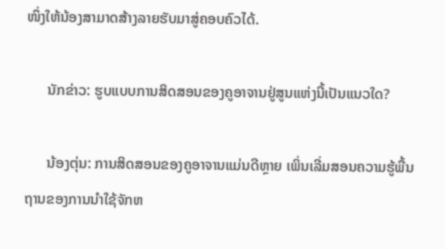ໜຶ່ງໃຫ້ນ້ອງສາມາດສ້າງລາຍຮັບມາສູ່ຄອບຄົວໄດ້.

      ນັກຂ່າວ: ຮູບແບບການສິດສອນຂອງຄູອາຈານຢູ່ສູນແຫ່ງນີ້ເປັນແນວໃດ?

      ນ້ອງຕຸ່ນ: ການສິດສອນຂອງຄູອາຈານແມ່ນດີຫຼາຍ ເພິ່ນເລີ່ມສອນຄວາມຮູ້ພື້ນຖານຂອງການນຳໃຊ້ຈັກຫ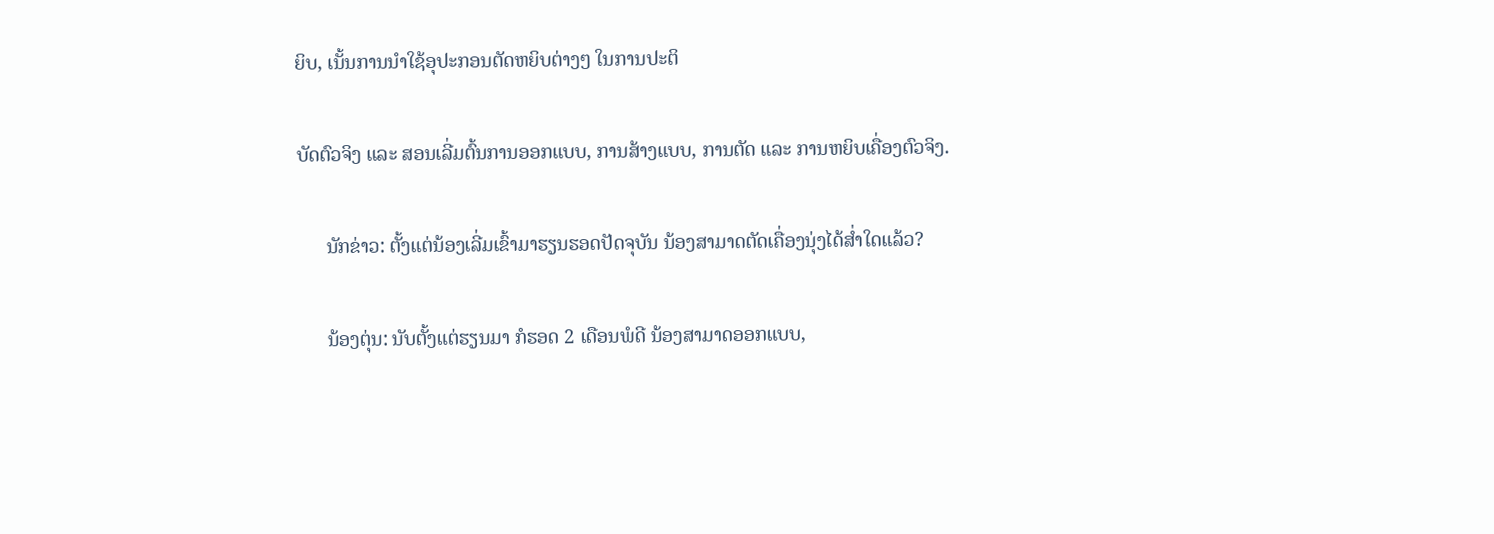ຍິບ, ເນັ້ນການນຳໃຊ້ອຸປະກອນຕັດຫຍິບຕ່າງໆ ໃນການປະຕິ

ບັດຕົວຈິງ ແລະ ສອນເລີ່ມຕົ້ນການອອກແບບ, ການສ້າງແບບ, ການຕັດ ແລະ ການຫຍິບເຄື່ອງຕົວຈິງ.

      ນັກຂ່າວ: ຕັ້ງແຕ່ນ້ອງເລີ່ມເຂົ້າມາຮຽນຮອດປັດຈຸບັນ ນ້ອງສາມາດຕັດເຄື່ອງນຸ່ງໄດ້ສ່ຳໃດແລ້ວ?

      ນ້ອງຕຸ່ນ: ນັບຕັ້ງແຕ່ຮຽນມາ ກໍຮອດ 2 ເດືອນພໍດີ ນ້ອງສາມາດອອກແບບ,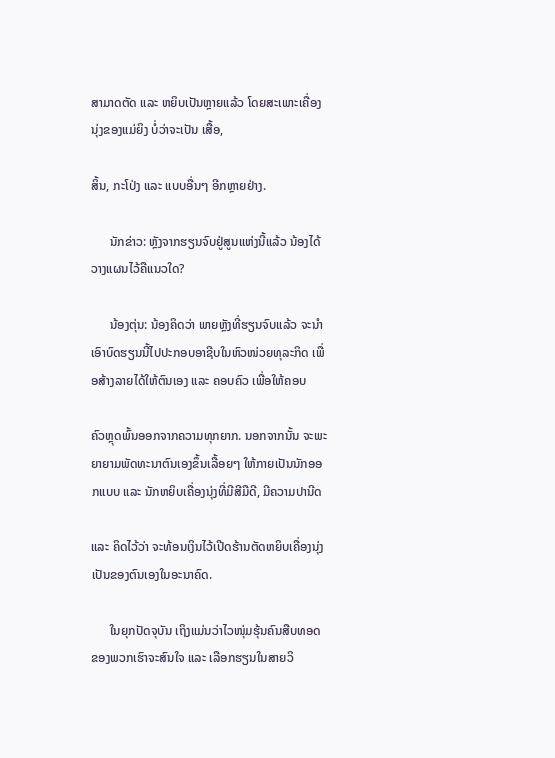ສາມາດຕັດ ແລະ ຫຍິບເປັນຫຼາຍແລ້ວ ໂດຍສະເພາະເຄື່ອງນຸ່ງຂອງແມ່ຍິງ ບໍ່ວ່າຈະເປັນ ເສື້ອ,

ສິ້ນ, ກະໂປ່ງ ແລະ ແບບອື່ນໆ ອີກຫຼາຍຢ່າງ.

      ນັກຂ່າວ: ຫຼັງຈາກຮຽນຈົບຢູ່ສູນແຫ່ງນີ້ແລ້ວ ນ້ອງໄດ້ວາງແຜນໄວ້ຄືແນວໃດ?

      ນ້ອງຕຸ່ນ: ນ້ອງຄິດວ່າ ພາຍຫຼັງທີ່ຮຽນຈົບແລ້ວ ຈະນຳເອົາບົດຮຽນນີ້ໄປປະກອບອາຊີບໃນຫົວໜ່ວຍທຸລະກິດ ເພື່ອສ້າງລາຍໄດ້ໃຫ້ຕົນເອງ ແລະ ຄອບຄົວ ເພື່ອໃຫ້ຄອບ

ຄົວຫຼຸດພົ້ນອອກຈາກຄວາມທຸກຍາກ. ນອກຈາກນັ້ນ ຈະພະຍາຍາມພັດທະນາຕົນເອງຂຶ້ນເລື້ອຍໆ ໃຫ້ກາຍເປັນນັກອອກແບບ ແລະ ນັກຫຍິບເຄື່ອງນຸ່ງທີ່ມີສີມືດີ, ມີຄວາມປານີດ

ແລະ ຄິດໄວ້ວ່າ ຈະທ້ອນເງິນໄວ້ເປີດຮ້ານຕັດຫຍິບເຄື່ອງນຸ່ງເປັນຂອງຕົນເອງໃນອະນາຄົດ.

      ໃນຍຸກປັດຈຸບັນ ເຖິງແມ່ນວ່າໄວໜຸ່ມຮຸ້ນຄົນສືບທອດຂອງພວກເຮົາຈະສົນໃຈ ແລະ ເລືອກຮຽນໃນສາຍວິ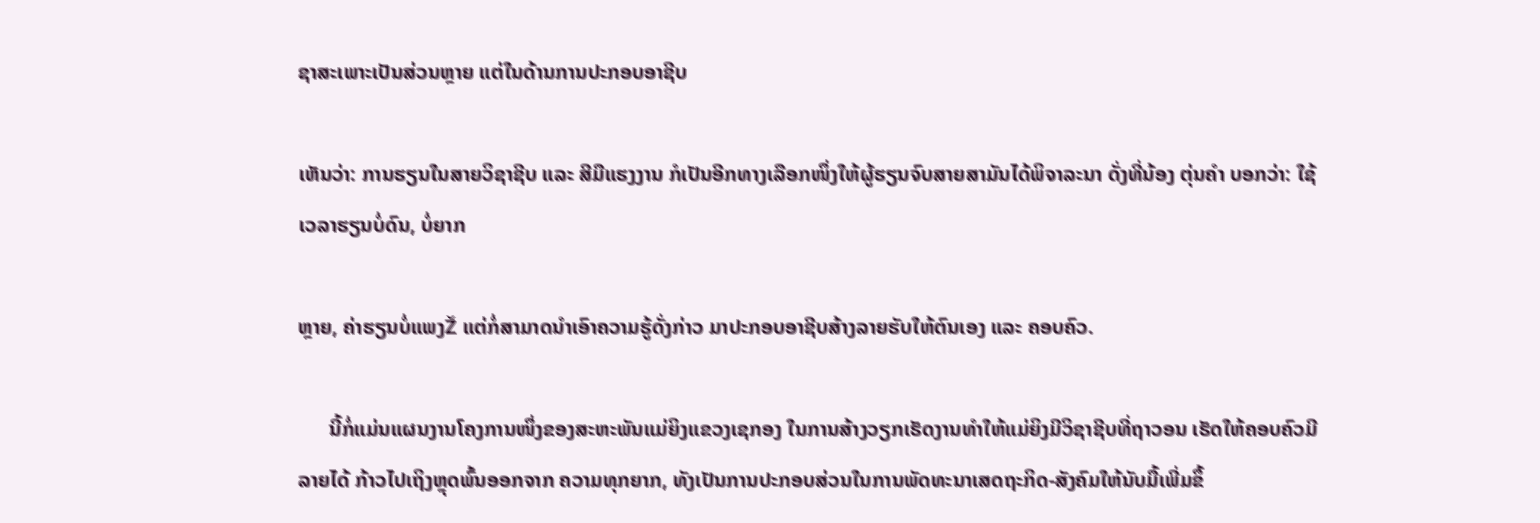ຊາສະເພາະເປັນສ່ວນຫຼາຍ ແຕ່ໃນດ້ານການປະກອບອາຊີບ

ເຫັນວ່າ: ການຮຽນໃນສາຍວິຊາຊີບ ແລະ ສີມືແຮງງານ ກໍເປັນອີກທາງເລືອກໜຶ່ງໃຫ້ຜູ້ຮຽນຈົບສາຍສາມັນໄດ້ພິຈາລະນາ ດັ່ງທີ່ນ້ອງ ຕຸ່ນຄຳ ບອກວ່າ: ໃຊ້ເວລາຮຽນບໍ່ດົນ, ບໍ່ຍາກ

ຫຼາຍ, ຄ່າຮຽນບໍ່ແພງŽ ແຕ່ກໍ່ສາມາດນຳເອົາຄວາມຮູ້ດັ່ງກ່າວ ມາປະກອບອາຊີບສ້າງລາຍຮັບໃຫ້ຕົນເອງ ແລະ ຄອບຄົວ.

      ນີ້ກໍ່ແມ່ນແຜນງານໂຄງການໜຶ່ງຂອງສະຫະພັນແມ່ຍິງແຂວງເຊກອງ ໃນການສ້າງວຽກເຮັດງານທຳໃຫ້ແມ່ຍິງມີວິຊາຊີບທີ່ຖາວອນ ເຮັດໃຫ້ຄອບຄົວມີລາຍໄດ້ ກ້າວໄປເຖິງຫຼຸດພົ້ນອອກຈາກ ຄວາມທຸກຍາກ, ທັງເປັນການປະກອບສ່ວນໃນການພັດທະນາເສດຖະກິດ-ສັງຄົມໃຫ້ນັບມື້ເພີ່ມຂຶ້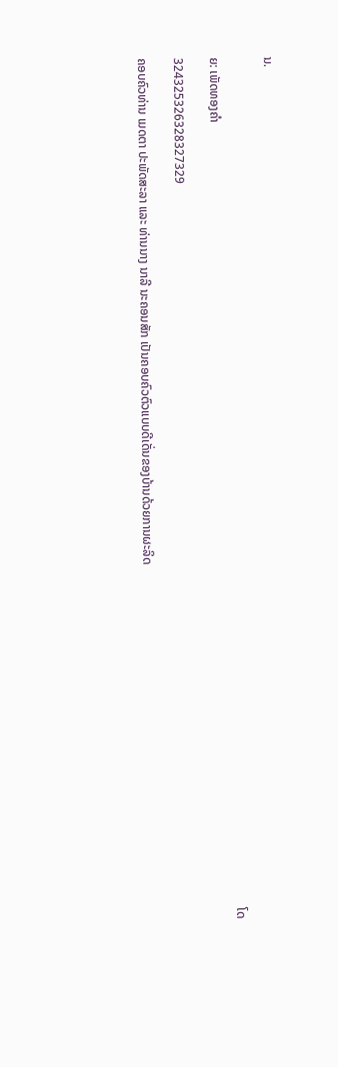ນ.

                                                                                                                                                                                                                                                                                ໂດຍ: ເພັດທອງຄຳ

324325326328327329

ຄອບຄົວທ່ານ ເມດຕາ ປະພັດສະລາ ແລະ ທ່ານນາງ ນາລີ ນະຄອນສັກ ເປັນຄອບຄົວຕົວແບບດີເດັ່ນຂອງບ້ານດ້ວຍການຜະລິດ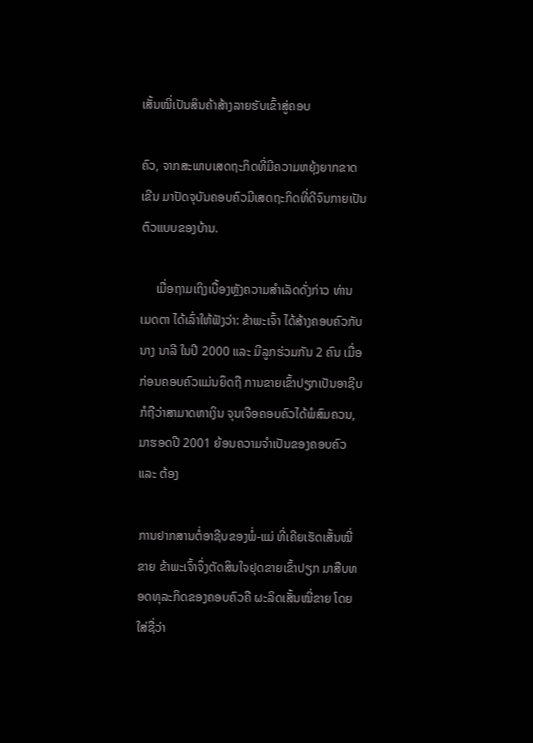ເສັ້ນໝີ່ເປັນສິນຄ້າສ້າງລາຍຮັບເຂົ້າສູ່ຄອບ

ຄົວ, ຈາກສະພາບເສດຖະກິດທີ່ມີຄວາມຫຍຸ້ງຍາກຂາດເຂີນ ມາປັດຈຸບັນຄອບຄົວມີເສດຖະກິດທີ່ດີຈົນກາຍເປັນຕົວແບບຂອງບ້ານ.

     ເມື່ອຖາມເຖິງເບື້ອງຫຼັງຄວາມສຳເລັດດັ່ງກ່າວ ທ່ານ ເມດຕາ ໄດ້ເລົ່າໃຫ້ຟັງວ່າ: ຂ້າພະເຈົ້າ ໄດ້ສ້າງຄອບຄົວກັບ ນາງ ນາລີ ໃນປີ 2000 ແລະ ມີລູກຮ່ວມກັນ 2 ຄົນ ເມື່ອກ່ອນຄອບຄົວແມ່ນຍຶດຖື ການຂາຍເຂົ້າປຽກເປັນອາຊີບ ກໍຖືວ່າສາມາດຫາເງິນ ຈຸນເຈືອຄອບຄົວໄດ້ພໍສົມຄວນ, ມາຮອດປີ 2001 ຍ້ອນຄວາມຈຳເປັນຂອງຄອບຄົວ ແລະ ຕ້ອງ

ການຢາກສານຕໍ່ອາຊີບຂອງພໍ່-ແມ່ ທີ່ເຄີຍເຮັດເສັ້ນໝີ່ຂາຍ ຂ້າພະເຈົ້າຈຶ່ງຕັດສິນໃຈຢຸດຂາຍເຂົ້າປຽກ ມາສືບທອດທຸລະກິດຂອງຄອບຄົວຄື ຜະລິດເສັ້ນໝີ່ຂາຍ ໂດຍໃສ່ຊື່ວ່າ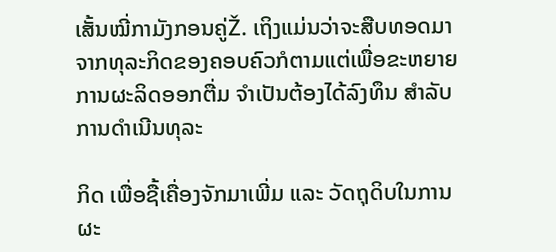ເສັ້ນໝີ່ກາມັງກອນຄູ່Ž. ເຖິງແມ່ນວ່າຈະສືບທອດມາຈາກທຸລະກິດຂອງຄອບຄົວກໍຕາມແຕ່ເພື່ອຂະຫຍາຍການຜະລິດອອກຕື່ມ ຈຳເປັນຕ້ອງໄດ້ລົງທຶນ ສຳລັບການດຳເນີນທຸລະ

ກິດ ເພື່ອຊື້ເຄື່ອງຈັກມາເພີ່ມ ແລະ ວັດຖຸດິບໃນການຜະ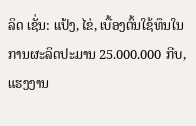ລິດ ເຊັ່ນ: ແປ້ງ, ໄຂ່‚ ເບື້ອງຕົ້ນໃຊ້ທຶນໃນການຜະລິດປະມານ 25.000.000 ກີບ, ແຮງງານ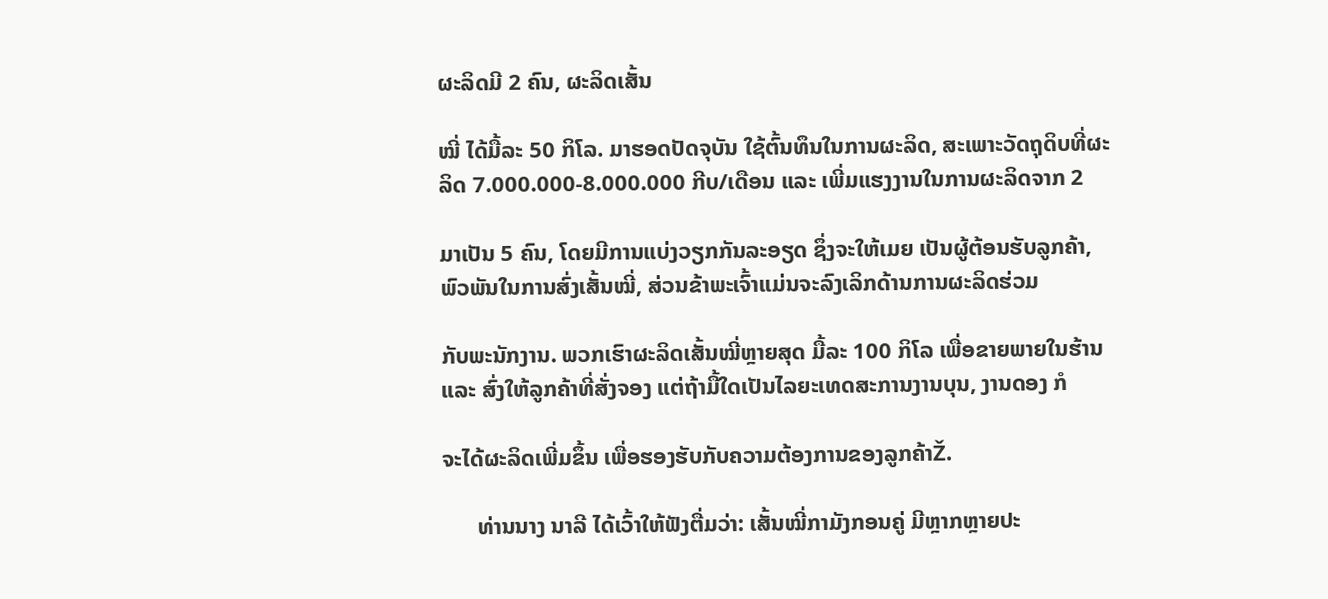ຜະລິດມີ 2 ຄົນ, ຜະລິດເສັ້ນ

ໝີ່ ໄດ້ມື້ລະ 50 ກິໂລ. ມາຮອດປັດຈຸບັນ ໃຊ້ຕົ້ນທຶນໃນການຜະລິດ, ສະເພາະວັດຖຸດິບທີ່ຜະລິດ 7.000.000-8.000.000 ກີບ/ເດືອນ ແລະ ເພີ່ມແຮງງານໃນການຜະລິດຈາກ 2

ມາເປັນ 5 ຄົນ, ໂດຍມີການແບ່ງວຽກກັນລະອຽດ ຊຶ່ງຈະໃຫ້ເມຍ ເປັນຜູ້ຕ້ອນຮັບລູກຄ້າ, ພົວພັນໃນການສົ່ງເສັ້ນໝີ່, ສ່ວນຂ້າພະເຈົ້າແມ່ນຈະລົງເລິກດ້ານການຜະລິດຮ່ວມ

ກັບພະນັກງານ. ພວກເຮົາຜະລິດເສັ້ນໝີ່ຫຼາຍສຸດ ມື້ລະ 100 ກິໂລ ເພື່ອຂາຍພາຍໃນຮ້ານແລະ ສົ່ງໃຫ້ລູກຄ້າທີ່ສັ່ງຈອງ ແຕ່ຖ້າມື້ໃດເປັນໄລຍະເທດສະການງານບຸນ, ງານດອງ ກໍ

ຈະໄດ້ຜະລິດເພີ່ມຂຶ້ນ ເພື່ອຮອງຮັບກັບຄວາມຕ້ອງການຂອງລູກຄ້າŽ.

      ທ່ານນາງ ນາລີ ໄດ້ເວົ້າໃຫ້ຟັງຕື່ມວ່າ: ເສັ້ນໝີ່ກາມັງກອນຄູ່ ມີຫຼາກຫຼາຍປະ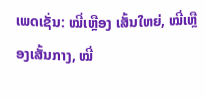ເພດເຊັ່ນ: ໝີ່ເຫຼືອງ ເສັ້ນໃຫຍ່, ໝີ່ເຫຼືອງເສັ້ນກາງ, ໝີ່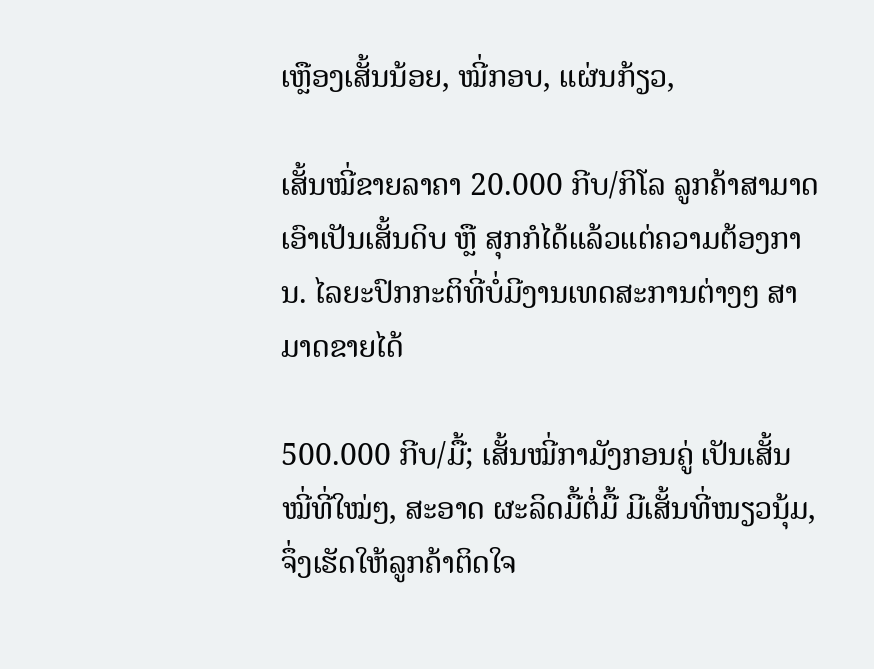ເຫຼືອງເສັ້ນນ້ອຍ, ໝີ່ກອບ, ແຜ່ນກ້ຽວ‚

ເສັ້ນໝີ່ຂາຍລາຄາ 20.000 ກີບ/ກິໂລ ລູກຄ້າສາມາດເອົາເປັນເສັ້ນດິບ ຫຼື ສຸກກໍໄດ້ແລ້ວແຕ່ຄວາມຕ້ອງການ. ໄລຍະປົກກະຕິທີ່ບໍ່ມີງານເທດສະການຕ່າງໆ ສາມາດຂາຍໄດ້

500.000 ກີບ/ມື້; ເສັ້ນໝີ່ກາມັງກອນຄູ່ ເປັນເສັ້ນໝີ່ທີ່ໃໝ່ໆ, ສະອາດ ຜະລິດມື້ຕໍ່ມື້ ມີເສັ້ນທີ່ໜຽວນຸ້ມ, ຈຶ່ງເຮັດໃຫ້ລູກຄ້າຕິດໃຈ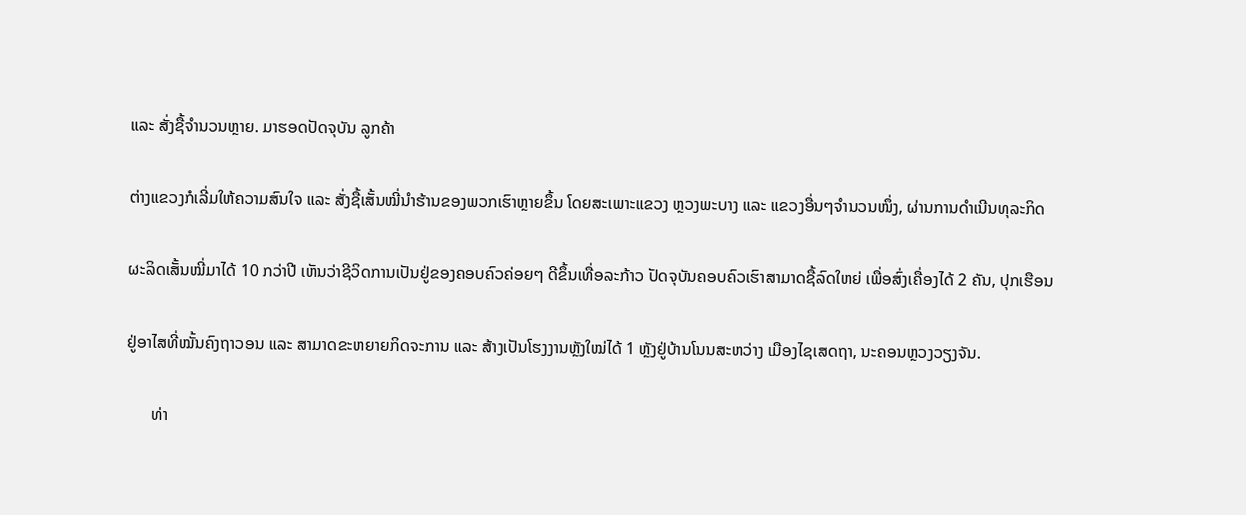ແລະ ສັ່ງຊື້ຈຳນວນຫຼາຍ. ມາຮອດປັດຈຸບັນ ລູກຄ້າ

ຕ່າງແຂວງກໍເລີ່ມໃຫ້ຄວາມສົນໃຈ ແລະ ສັ່ງຊື້ເສັ້ນໝີ່ນຳຮ້ານຂອງພວກເຮົາຫຼາຍຂຶ້ນ ໂດຍສະເພາະແຂວງ ຫຼວງພະບາງ ແລະ ແຂວງອື່ນໆຈຳນວນໜຶ່ງ, ຜ່ານການດຳເນີນທຸລະກິດ

ຜະລິດເສັ້ນໝີ່ມາໄດ້ 10 ກວ່າປີ ເຫັນວ່າຊີວິດການເປັນຢູ່ຂອງຄອບຄົວຄ່ອຍໆ ດີຂຶ້ນເທື່ອລະກ້າວ ປັດຈຸບັນຄອບຄົວເຮົາສາມາດຊື້ລົດໃຫຍ່ ເພື່ອສົ່ງເຄື່ອງໄດ້ 2 ຄັນ, ປຸກເຮືອນ

ຢູ່ອາໄສທີ່ໝັ້ນຄົງຖາວອນ ແລະ ສາມາດຂະຫຍາຍກິດຈະການ ແລະ ສ້າງເປັນໂຮງງານຫຼັງໃໝ່ໄດ້ 1 ຫຼັງຢູ່ບ້ານໂນນສະຫວ່າງ ເມືອງໄຊເສດຖາ, ນະຄອນຫຼວງວຽງຈັນ.

      ທ່າ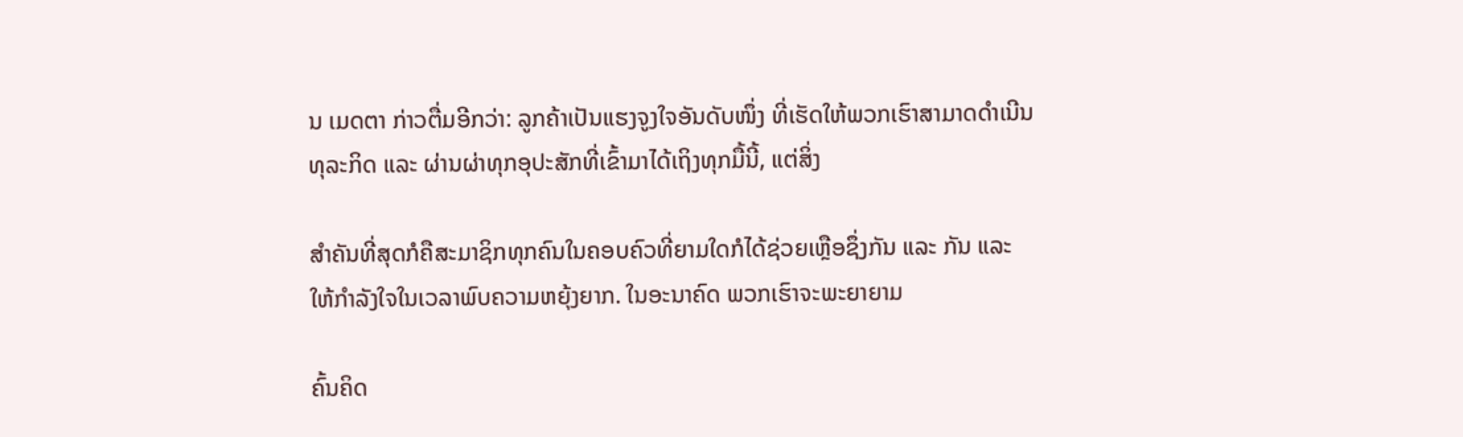ນ ເມດຕາ ກ່າວຕື່ມອີກວ່າ: ລູກຄ້າເປັນແຮງຈູງໃຈອັນດັບໜຶ່ງ ທີ່ເຮັດໃຫ້ພວກເຮົາສາມາດດຳເນີນທຸລະກິດ ແລະ ຜ່ານຜ່າທຸກອຸປະສັກທີ່ເຂົ້າມາໄດ້ເຖິງທຸກມື້ນີ້, ແຕ່ສິ່ງ

ສຳຄັນທີ່ສຸດກໍຄືສະມາຊິກທຸກຄົນໃນຄອບຄົວທີ່ຍາມໃດກໍໄດ້ຊ່ວຍເຫຼືອຊຶ່ງກັນ ແລະ ກັນ ແລະ ໃຫ້ກຳລັງໃຈໃນເວລາພົບຄວາມຫຍຸ້ງຍາກ. ໃນອະນາຄົດ ພວກເຮົາຈະພະຍາຍາມ

ຄົ້ນຄິດ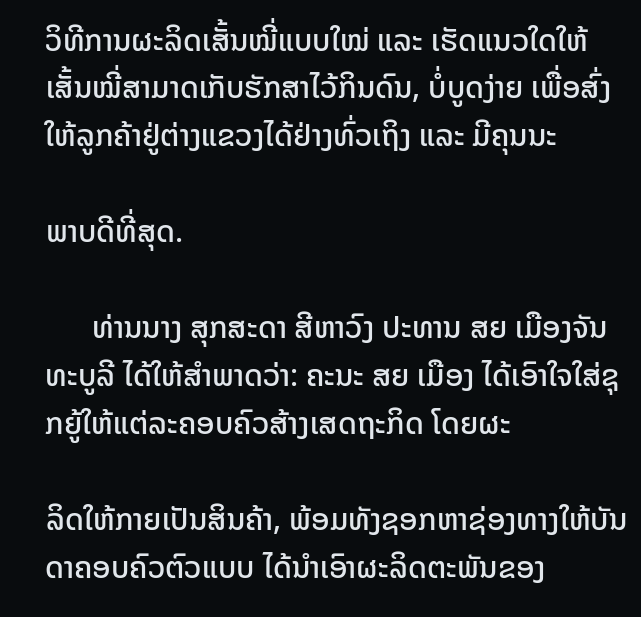ວິທີການຜະລິດເສັ້ນໝີ່ແບບໃໝ່ ແລະ ເຮັດແນວໃດໃຫ້ເສັ້ນໝີ່ສາມາດເກັບຮັກສາໄວ້ກິນດົນ, ບໍ່ບູດງ່າຍ ເພື່ອສົ່ງໃຫ້ລູກຄ້າຢູ່ຕ່າງແຂວງໄດ້ຢ່າງທົ່ວເຖິງ ແລະ ມີຄຸນນະ

ພາບດີທີ່ສຸດ.

      ທ່ານນາງ ສຸກສະດາ ສີຫາວົງ ປະທານ ສຍ ເມືອງຈັນທະບູລີ ໄດ້ໃຫ້ສຳພາດວ່າ: ຄະນະ ສຍ ເມືອງ ໄດ້ເອົາໃຈໃສ່ຊຸກຍູ້ໃຫ້ແຕ່ລະຄອບຄົວສ້າງເສດຖະກິດ ໂດຍຜະ

ລິດໃຫ້ກາຍເປັນສິນຄ້າ, ພ້ອມທັງຊອກຫາຊ່ອງທາງໃຫ້ບັນດາຄອບຄົວຕົວແບບ ໄດ້ນຳເອົາຜະລິດຕະພັນຂອງ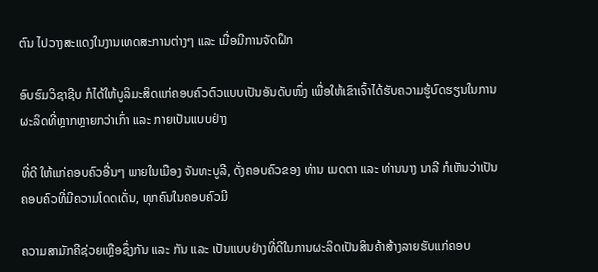ຕົນ ໄປວາງສະແດງໃນງານເທດສະການຕ່າງໆ ແລະ ເມື່ອມີການຈັດຝຶກ

ອົບຮົມວິຊາຊີບ ກໍໄດ້ໃຫ້ບູລິມະສິດແກ່ຄອບຄົວຕົວແບບເປັນອັນດັບໜຶ່ງ ເພື່ອໃຫ້ເຂົາເຈົ້າໄດ້ຮັບຄວາມຮູ້ບົດຮຽນໃນການຜະລິດທີ່ຫຼາກຫຼາຍກວ່າເກົ່າ ແລະ ກາຍເປັນແບບຢ່າງ

ທີ່ດີ ໃຫ້ແກ່ຄອບຄົວອື່ນໆ ພາຍໃນເມືອງ ຈັນທະບູລີ, ດັ່ງຄອບຄົວຂອງ ທ່ານ ເມດຕາ ແລະ ທ່ານນາງ ນາລີ ກໍເຫັນວ່າເປັນຄອບຄົວທີ່ມີຄວາມໂດດເດັ່ນ, ທຸກຄົນໃນຄອບຄົວມີ

ຄວາມສາມັກຄີຊ່ວຍເຫຼືອຊຶ່ງກັນ ແລະ ກັນ ແລະ ເປັນແບບຢ່າງທີ່ດີໃນການຜະລິດເປັນສິນຄ້າສ້າງລາຍຮັບແກ່ຄອບ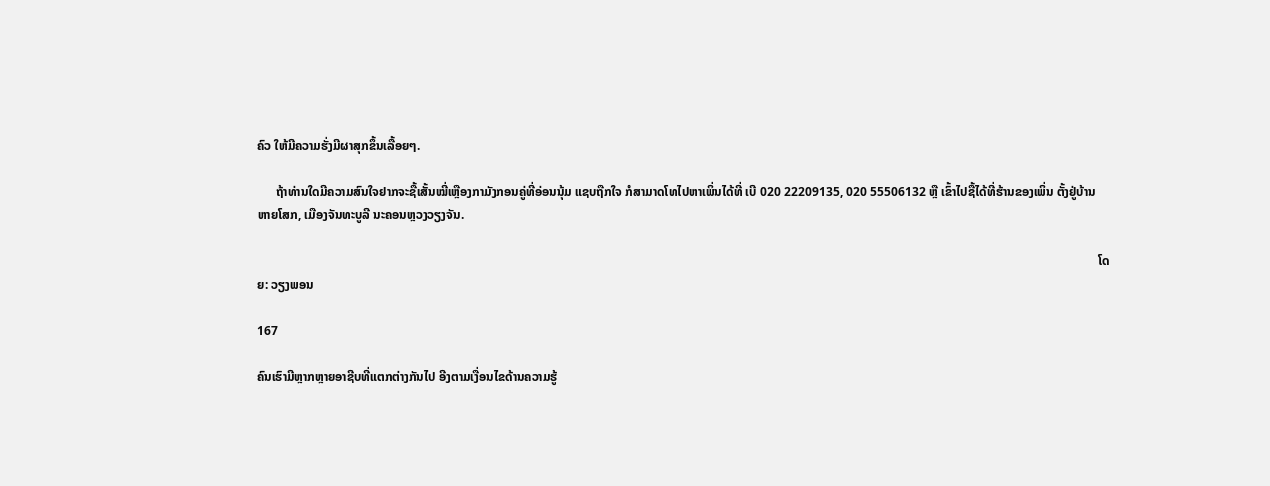ຄົວ ໃຫ້ມີຄວາມຮັ່ງມີຜາສຸກຂຶ້ນເລື້ອຍໆ.

      ຖ້າທ່ານໃດມີຄວາມສົນໃຈຢາກຈະຊື້ເສັ້ນໝີ່ເຫຼືອງກາມັງກອນຄູ່ທີ່ອ່ອນນຸ້ມ ແຊບຖືກໃຈ ກໍສາມາດໂທໄປຫາເພິ່ນໄດ້ທີ່ ເບີ 020 22209135, 020 55506132 ຫຼື ເຂົ້າໄປຊື້ໄດ້ທີ່ຮ້ານຂອງເພິ່ນ ຕັ້ງຢູ່ບ້ານ ຫາຍໂສກ, ເມືອງຈັນທະບູລີ ນະຄອນຫຼວງວຽງຈັນ.

                                                                                                                                                                                                                                                                             ໂດຍ: ວຽງພອນ

167

ຄົນເຮົາມີຫຼາກຫຼາຍອາຊີບທີ່ແຕກຕ່າງກັນໄປ ອີງຕາມເງື່ອນໄຂດ້ານຄວາມຮູ້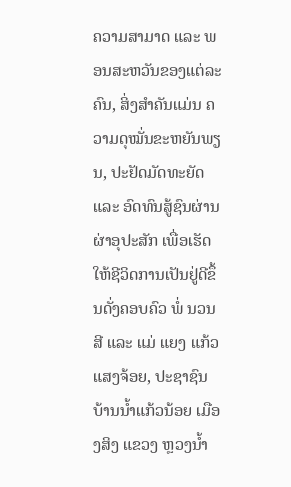ຄວາມສາມາດ ແລະ ພອນສະຫວັນຂອງແຕ່ລະຄົນ, ສິ່ງສຳຄັນແມ່ນ ຄວາມດຸໝັ່ນຂະຫຍັນພຽນ, ປະຢັດມັດທະຍັດ ແລະ ອົດທົນສູ້ຊົນຜ່ານຜ່າອຸປະສັກ ເພື່ອເຮັດໃຫ້ຊີວິດການເປັນຢູ່ດີຂຶ້ນດັ່ງຄອບຄົວ ພໍ່ ນວນສີ ແລະ ແມ່ ແຍງ ແກ້ວແສງຈ້ອຍ, ປະຊາຊົນ ບ້ານນໍ້າແກ້ວນ້ອຍ ເມືອງສິງ ແຂວງ ຫຼວງນໍ້າ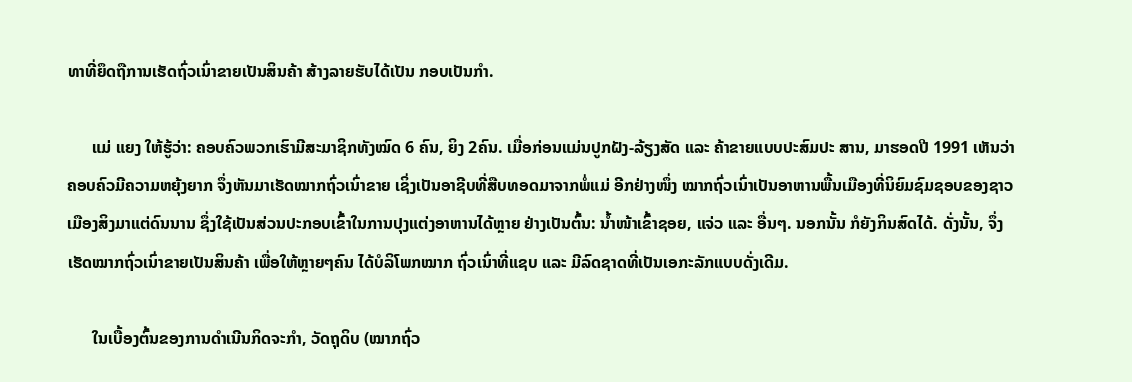ທາທີ່ຍຶດຖືການເຮັດຖົ່ວເນົ່າຂາຍເປັນສິນຄ້າ ສ້າງລາຍຮັບໄດ້ເປັນ ກອບເປັນກຳ.

      ແມ່ ແຍງ ໃຫ້ຮູ້ວ່າ: ຄອບຄົວພວກເຮົາມີສະມາຊິກທັງໝົດ 6 ຄົນ, ຍິງ 2ຄົນ. ເມື່ອກ່ອນແມ່ນປູກຝັງ-ລ້ຽງສັດ ແລະ ຄ້າຂາຍແບບປະສົມປະ ສານ, ມາຮອດປີ 1991 ເຫັນວ່າຄອບຄົວມີຄວາມຫຍຸ້ງຍາກ ຈຶ່ງຫັນມາເຮັດໝາກຖົ່ວເນົ່າຂາຍ ເຊິ່ງເປັນອາຊີບທີ່ສືບທອດມາຈາກພໍ່ແມ່ ອີກຢ່າງໜຶ່ງ ໝາກຖົ່ວເນົ່າເປັນອາຫານພື້ນເມືອງທີ່ນິຍົມຊົມຊອບຂອງຊາວ ເມືອງສິງມາແຕ່ດົນນານ ຊຶ່ງໃຊ້ເປັນສ່ວນປະກອບເຂົ້າໃນການປຸງແຕ່ງອາຫານໄດ້ຫຼາຍ ຢ່າງເປັນຕົ້ນ: ນໍ້າໜ້າເຂົ້າຊອຍ, ແຈ່ວ ແລະ ອື່ນໆ. ນອກນັ້ນ ກໍຍັງກິນສົດໄດ້. ດັ່ງນັ້ນ, ຈຶ່ງເຮັດໝາກຖົ່ວເນົ່າຂາຍເປັນສິນຄ້າ ເພື່ອໃຫ້ຫຼາຍໆຄົນ ໄດ້ບໍລິໂພກໝາກ ຖົ່ວເນົ່າທີ່ແຊບ ແລະ ມີລົດຊາດທີ່ເປັນເອກະລັກແບບດັ່ງເດີມ.

      ໃນເບື້ອງຕົ້ນຂອງການດຳເນີນກິດຈະກຳ, ວັດຖຸດິບ (ໝາກຖົ່ວ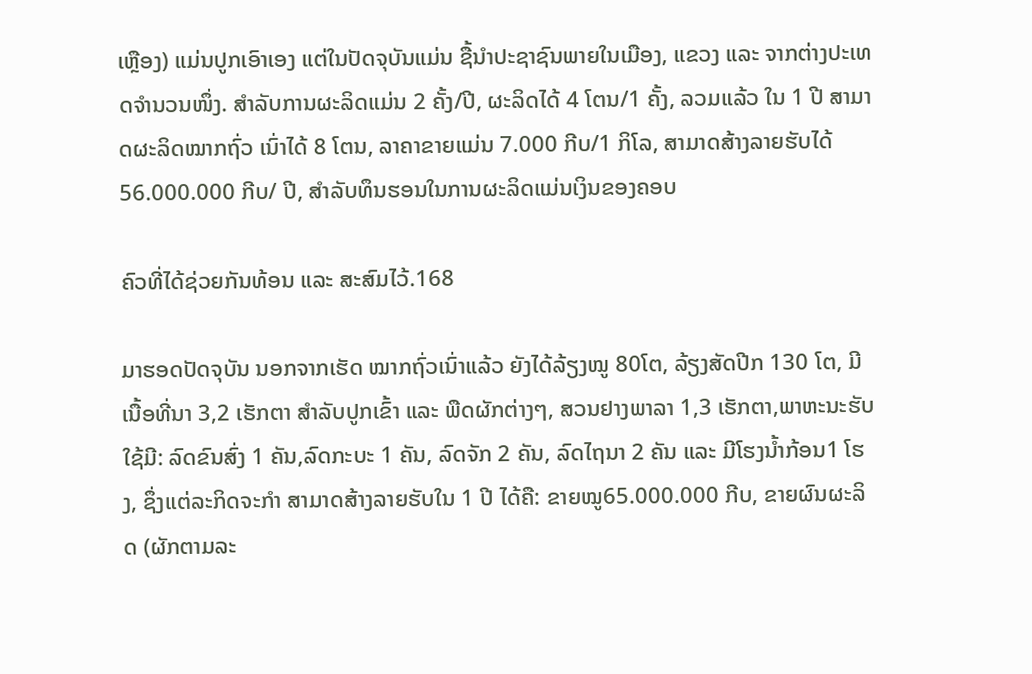ເຫຼືອງ) ແມ່ນປູກເອົາເອງ ແຕ່ໃນປັດຈຸບັນແມ່ນ ຊື້ນຳປະຊາຊົນພາຍໃນເມືອງ, ແຂວງ ແລະ ຈາກຕ່າງປະເທດຈຳນວນໜຶ່ງ. ສຳລັບການຜະລິດແມ່ນ 2 ຄັ້ງ/ປີ, ຜະລິດໄດ້ 4 ໂຕນ/1 ຄັ້ງ, ລວມແລ້ວ ໃນ 1 ປີ ສາມາດຜະລິດໝາກຖົ່ວ ເນົ່າໄດ້ 8 ໂຕນ, ລາຄາຂາຍແມ່ນ 7.000 ກີບ/1 ກິໂລ, ສາມາດສ້າງລາຍຮັບໄດ້ 56.000.000 ກີບ/ ປີ, ສຳລັບທຶນຮອນໃນການຜະລິດແມ່ນເງິນຂອງຄອບ

ຄົວທີ່ໄດ້ຊ່ວຍກັນທ້ອນ ແລະ ສະສົມໄວ້.168

ມາຮອດປັດຈຸບັນ ນອກຈາກເຮັດ ໝາກຖົ່ວເນົ່າແລ້ວ ຍັງໄດ້ລ້ຽງໝູ 80ໂຕ, ລ້ຽງສັດປີກ 130 ໂຕ, ມີເນື້ອທີ່ນາ 3,2 ເຮັກຕາ ສຳລັບປູກເຂົ້າ ແລະ ພືດຜັກຕ່າງໆ, ສວນຢາງພາລາ 1,3 ເຮັກຕາ,ພາຫະນະຮັບໃຊ້ມີ: ລົດຂົນສົ່ງ 1 ຄັນ,ລົດກະບະ 1 ຄັນ, ລົດຈັກ 2 ຄັນ, ລົດໄຖນາ 2 ຄັນ ແລະ ມີໂຮງນໍ້າກ້ອນ1 ໂຮງ, ຊຶ່ງແຕ່ລະກິດຈະກຳ ສາມາດສ້າງລາຍຮັບໃນ 1 ປີ ໄດ້ຄື: ຂາຍໝູ65.000.000 ກີບ, ຂາຍຜົນຜະລິດ (ຜັກຕາມລະ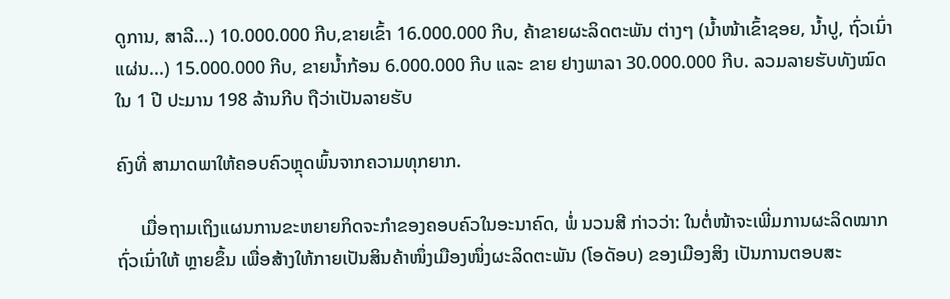ດູການ, ສາລີ...) 10.000.000 ກີບ,ຂາຍເຂົ້າ 16.000.000 ກີບ, ຄ້າຂາຍຜະລິດຕະພັນ ຕ່າງໆ (ນ້ຳໜ້າເຂົ້າຊອຍ, ນ້ຳປູ, ຖົ່ວເນົ່າແຜ່ນ...) 15.000.000 ກີບ, ຂາຍນໍ້າກ້ອນ 6.000.000 ກີບ ແລະ ຂາຍ ຢາງພາລາ 30.000.000 ກີບ. ລວມລາຍຮັບທັງໝົດໃນ 1 ປີ ປະມານ 198 ລ້ານກີບ ຖືວ່າເປັນລາຍຮັບ

ຄົງທີ່ ສາມາດພາໃຫ້ຄອບຄົວຫຼຸດພົ້ນຈາກຄວາມທຸກຍາກ.

     ເມື່ອຖາມເຖິງແຜນການຂະຫຍາຍກິດຈະກຳຂອງຄອບຄົວໃນອະນາຄົດ, ພໍ່ ນວນສີ ກ່າວວ່າ: ໃນຕໍ່ໜ້າຈະເພີ່ມການຜະລິດໝາກຖົ່ວເນົ່າໃຫ້ ຫຼາຍຂຶ້ນ ເພື່ອສ້າງໃຫ້ກາຍເປັນສິນຄ້າໜຶ່ງເມືອງໜຶ່ງຜະລິດຕະພັນ (ໂອດັອບ) ຂອງເມືອງສິງ ເປັນການຕອບສະ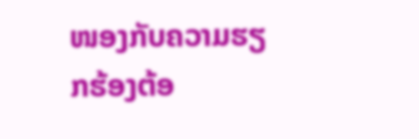ໜອງກັບຄວາມຮຽກຮ້ອງຕ້ອ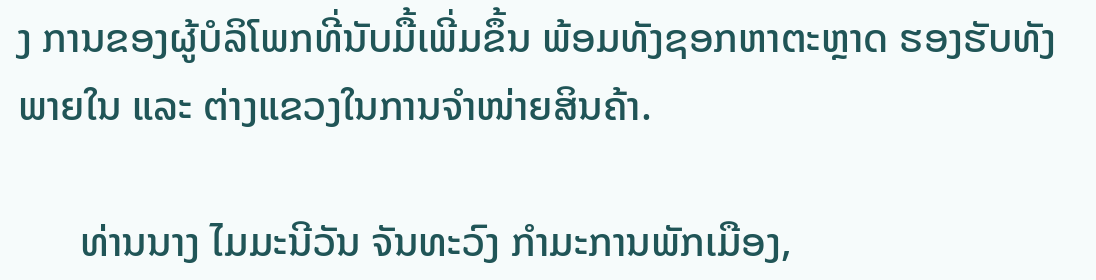ງ ການຂອງຜູ້ບໍລິໂພກທີ່ນັບມື້ເພີ່ມຂຶ້ນ ພ້ອມທັງຊອກຫາຕະຫຼາດ ຮອງຮັບທັງພາຍໃນ ແລະ ຕ່າງແຂວງໃນການຈຳໜ່າຍສິນຄ້າ.

      ທ່ານນາງ ໄມມະນີວັນ ຈັນທະວົງ ກຳມະການພັກເມືອງ,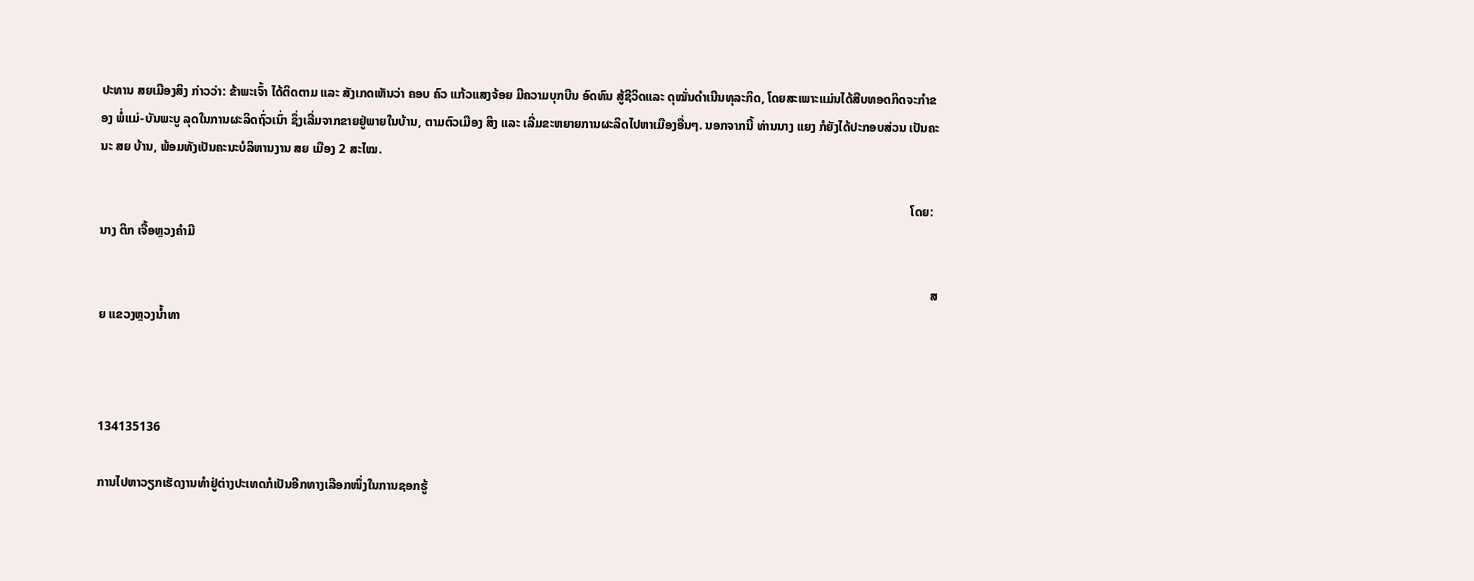ປະທານ ສຍເມືອງສິງ ກ່າວວ່າ: ຂ້າພະເຈົ້າ ໄດ້ຕິດຕາມ ແລະ ສັງເກດເຫັນວ່າ ຄອບ ຄົວ ແກ້ວແສງຈ້ອຍ ມີຄວາມບຸກບືນ ອົດທົນ ສູ້ຊີວິດແລະ ດຸໝັ່ນດຳເນີນທຸລະກິດ, ໂດຍສະເພາະແມ່ນໄດ້ສືບທອດກິດຈະກຳຂອງ ພໍ່ແມ່-ບັນພະບູ ລຸດໃນການຜະລິດຖົ່ວເນົ່າ ຊຶ່ງເລີ່ມຈາກຂາຍຢູ່ພາຍໃນບ້ານ, ຕາມຕົວເມືອງ ສິງ ແລະ ເລີ່ມຂະຫຍາຍການຜະລິດໄປຫາເມືອງອື່ນໆ. ນອກຈາກນີ້ ທ່ານນາງ ແຍງ ກໍຍັງໄດ້ປະກອບສ່ວນ ເປັນຄະນະ ສຍ ບ້ານ, ພ້ອມທັງເປັນຄະນະບໍລິຫານງານ ສຍ ເມືອງ 2 ສະໄໝ.

                                                                                                                                                                                                                                                                   ໂດຍ: ນາງ ຕິກ ເຈື້ອຫຼວງຄຳມີ

                                                                                                                                                                                                                                                                          ສຍ ແຂວງຫຼວງນ້ຳທາ



134135136

ການໄປຫາວຽກເຮັດງານທໍາຢູ່ຕ່າງປະເທດກໍເປັນອີກທາງເລືອກໜຶ່ງໃນການຊອກຮູ້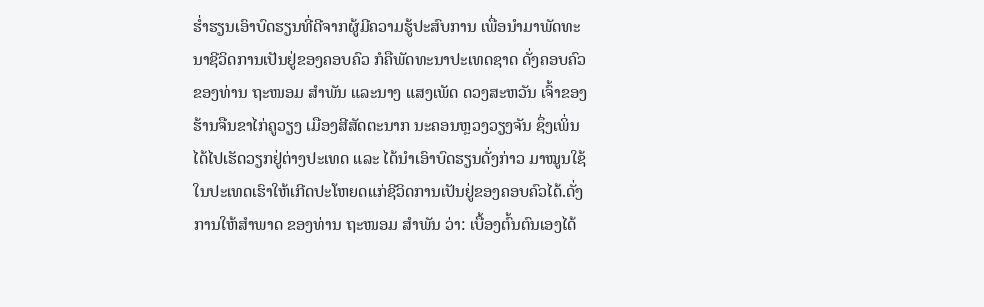ຮໍ່າຮຽນເອົາບົດຮຽນທີ່ດີຈາກຜູ້ມີຄວາມຮູ້ປະສົບການ ເພື່ອນໍາມາພັດທະນາຊີວິດການເປັນຢູ່ຂອງຄອບຄົວ ກໍຄືພັດທະນາປະເທດຊາດ ດັ່ງຄອບຄົວຂອງທ່ານ ຖະໜອມ ສໍາພັນ ແລະນາງ ແສງເພັດ ດວງສະຫວັນ ເຈົ້າຂອງຮ້ານຈືນຂາໄກ່ຄູວຽງ ເມືອງສີສັດຕະນາກ ນະຄອນຫຼວງວຽງຈັນ ຊຶ່ງເພິ່ນໄດ້ໄປເຮັດວຽກຢູ່ຕ່າງປະເທດ ແລະ ໄດ້ນໍາເອົາບົດຮຽນດັ່ງກ່າວ ມາໝູນໃຊ້ໃນປະເທດເຮົາໃຫ້ເກີດປະໂຫຍດແກ່ຊີວິດການເປັນຢູ່ຂອງຄອບຄົວໄດ້.ດັ່ງການໃຫ້ສໍາພາດ ຂອງທ່ານ ຖະໜອມ ສໍາພັນ ວ່າ: ເບື້ອງຕົ້ນຕົນເອງໄດ້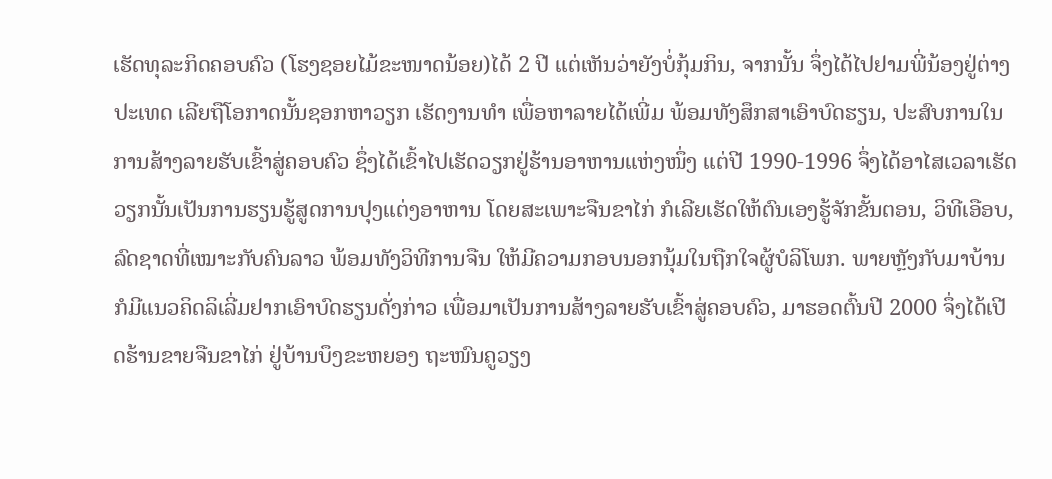ເຮັດທຸລະກິດຄອບຄົວ (ໂຮງຊອຍໄມ້ຂະໜາດນ້ອຍ)ໄດ້ 2 ປີ ແຕ່ເຫັນວ່າຍັງບໍ່ກຸ້ມກິນ, ຈາກນັ້ນ ຈຶ່ງໄດ້ໄປຢາມພີ່ນ້ອງຢູ່ຕ່າງປະເທດ ເລີຍຖືໂອກາດນັ້ນຊອກຫາວຽກ ເຮັດງານທໍາ ເພື່ອຫາລາຍໄດ້ເພີ່ມ ພ້ອມທັງສຶກສາເອົາບົດຮຽນ, ປະສົບການໃນການສ້າງລາຍຮັບເຂົ້າສູ່ຄອບຄົວ ຊຶ່ງໄດ້ເຂົ້າໄປເຮັດວຽກຢູ່ຮ້ານອາຫານແຫ່ງໜຶ່ງ ແຕ່ປີ 1990-1996 ຈຶ່ງໄດ້ອາໄສເວລາເຮັດວຽກນັ້ນເປັນການຮຽນຮູ້ສູດການປຸງແຕ່ງອາຫານ ໂດຍສະເພາະຈືນຂາໄກ່ ກໍເລີຍເຮັດໃຫ້ຕົນເອງຮູ້ຈັກຂັ້ນຕອນ, ວິທີເອືອບ, ລົດຊາດທີ່ເໝາະກັບຄົນລາວ ພ້ອມທັງວິທີການຈືນ ໃຫ້ມີຄວາມກອບນອກນຸ້ມໃນຖືກໃຈຜູ້ບໍລິໂພກ. ພາຍຫຼັງກັບມາບ້ານ ກໍມີແນວຄິດລິເລີ່ມຢາກເອົາບົດຮຽນດັ່ງກ່າວ ເພື່ອມາເປັນການສ້າງລາຍຮັບເຂົ້າສູ່ຄອບຄົວ, ມາຮອດຕົ້ນປີ 2000 ຈຶ່ງໄດ້ເປີດຮ້ານຂາຍຈືນຂາໄກ່ ຢູ່ບ້ານບຶງຂະຫຍອງ ຖະໜົນຄູວຽງ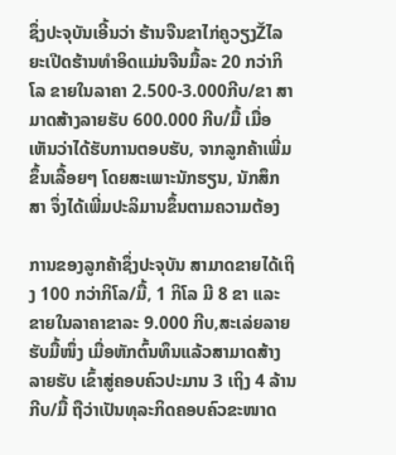ຊຶ່ງປະຈຸບັນເອີ້ນວ່າ ຮ້ານຈືນຂາໄກ່ຄູວຽງŽໄລຍະເປີດຮ້ານທໍາອິດແມ່ນຈືນມື້ລະ 20 ກວ່າກິໂລ ຂາຍໃນລາຄາ 2.500-3.000ກີບ/ຂາ ສາມາດສ້າງລາຍຮັບ 600.000 ກີບ/ມື້ ເມື່ອເຫັນວ່າໄດ້ຮັບການຕອບຮັບ, ຈາກລູກຄ້າເພີ່ມຂຶ້ນເລື້ອຍໆ ໂດຍສະເພາະນັກຮຽນ, ນັກສຶກສາ ຈຶ່ງໄດ້ເພີ່ມປະລິມານຂຶ້ນຕາມຄວາມຕ້ອງ

ການຂອງລູກຄ້າຊຶ່ງປະຈຸບັນ ສາມາດຂາຍໄດ້ເຖິງ 100 ກວ່າກິໂລ/ມື້, 1 ກິໂລ ມີ 8 ຂາ ແລະ ຂາຍໃນລາຄາຂາລະ 9.000 ກີບ,ສະເລ່ຍລາຍຮັບມື້ໜຶ່ງ ເມື່ອຫັກຕົ້ນທຶນແລ້ວສາມາດສ້າງລາຍຮັບ ເຂົ້າສູ່ຄອບຄົວປະມານ 3 ເຖິງ 4 ລ້ານກີບ/ມື້ ຖືວ່າເປັນທຸລະກິດຄອບຄົວຂະໜາດ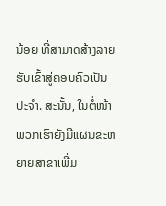ນ້ອຍ ທີ່ສາມາດສ້າງລາຍຮັບເຂົ້າສູ່ຄອບຄົວເປັນປະຈໍາ. ສະນັ້ນ, ໃນຕໍ່ໜ້າພວກເຮົາຍັງມີແຜນຂະຫຍາຍສາຂາເພີ່ມ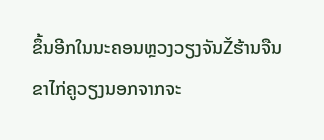ຂຶ້ນອີກໃນນະຄອນຫຼວງວຽງຈັນŽຮ້ານຈືນຂາໄກ່ຄູວຽງນອກຈາກຈະ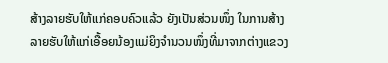ສ້າງລາຍຮັບໃຫ້ແກ່ຄອບຄົວແລ້ວ ຍັງເປັນສ່ວນໜຶ່ງ ໃນການສ້າງລາຍຮັບໃຫ້ແກ່ເອື້ອຍນ້ອງແມ່ຍິງຈໍານວນໜຶ່ງທີ່ມາຈາກຕ່າງແຂວງ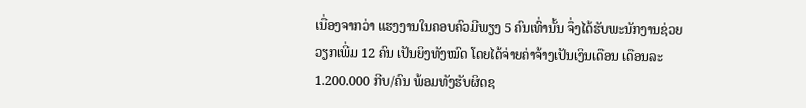ເນື່ອງຈາກວ່າ ແຮງງານໃນຄອບຄົວມີພຽງ 5 ຄົນເທົ່ານັ້ນ ຈຶ່ງໄດ້ຮັບພະນັກງານຊ່ວຍວຽກເພີ່ມ 12 ຄົນ ເປັນຍິງທັງໝົດ ໂດຍໄດ້ຈ່າຍຄ່າຈ້າງເປັນເງິນເດືອນ ເດືອນລະ 1.200.000 ກີບ/ຄົນ ພ້ອມທັງຮັບຜິດຊ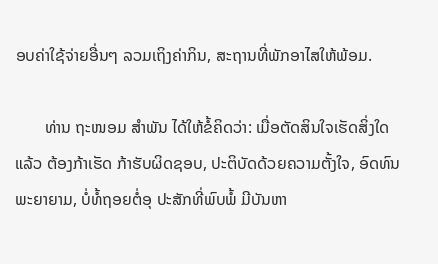ອບຄ່າໃຊ້ຈ່າຍອື່ນໆ ລວມເຖິງຄ່າກິນ, ສະຖານທີ່ພັກອາໄສໃຫ້ພ້ອມ.

       ທ່ານ ຖະໜອມ ສໍາພັນ ໄດ້ໃຫ້ຂໍ້ຄິດວ່າ: ເມື່ອຕັດສິນໃຈເຮັດສິ່ງໃດແລ້ວ ຕ້ອງກ້າເຮັດ ກ້າຮັບຜິດຊອບ, ປະຕິບັດດ້ວຍຄວາມຕັ້ງໃຈ, ອົດທົນພະຍາຍາມ, ບໍ່ທໍ້ຖອຍຕໍ່ອຸ ປະສັກທີ່ພົບພໍ້ ມີບັນຫາ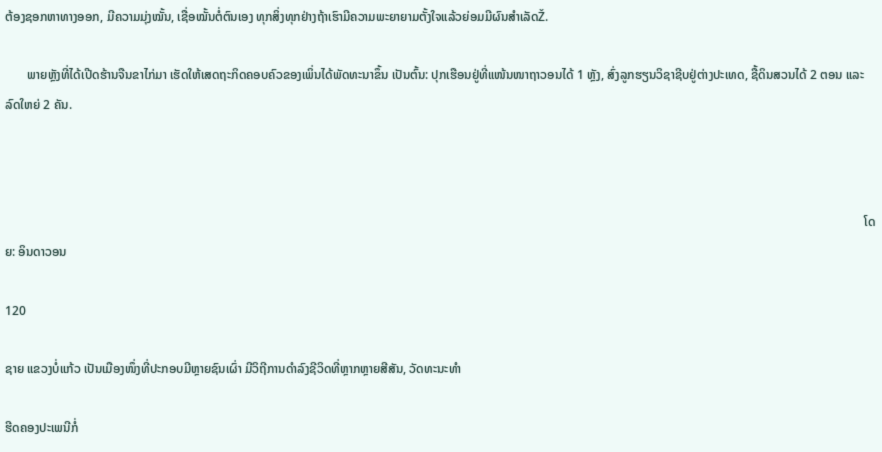ຕ້ອງຊອກຫາທາງອອກ, ມີຄວາມມຸ່ງໝັ້ນ, ເຊື່ອໝັ້ນຕໍ່ຕົນເອງ ທຸກສິ່ງທຸກຢ່າງຖ້າເຮົາມີຄວາມພະຍາຍາມຕັ້ງໃຈແລ້ວຍ່ອມມີຜົນສໍາເລັດŽ.

       ພາຍຫຼັງທີ່ໄດ້ເປີດຮ້ານຈືນຂາໄກ່ມາ ເຮັດໃຫ້ເສດຖະກິດຄອບຄົວຂອງເພິ່ນໄດ້ພັດທະນາຂຶ້ນ ເປັນຕົ້ນ: ປຸກເຮືອນຢູ່ທີ່ແໜ້ນໜາຖາວອນໄດ້ 1 ຫຼັງ, ສົ່ງລູກຮຽນວິຊາຊີບຢູ່ຕ່າງປະເທດ, ຊື້ດິນສວນໄດ້ 2 ຕອນ ແລະ ລົດໃຫຍ່ 2 ຄັນ.



                                                                                                                                                                                                                                                                                   ໂດຍ: ອິນດາວອນ

120

ຊາຍ ແຂວງບໍ່ແກ້ວ ເປັນເມືອງໜຶ່ງທີ່ປະກອບມີຫຼາຍຊົນເຜົ່າ ມີວິຖີການດໍາລົງຊີວິດທີ່ຫຼາກຫຼາຍສີສັນ, ວັດທະນະທໍາ

ຮີດຄອງປະເພນີກໍ່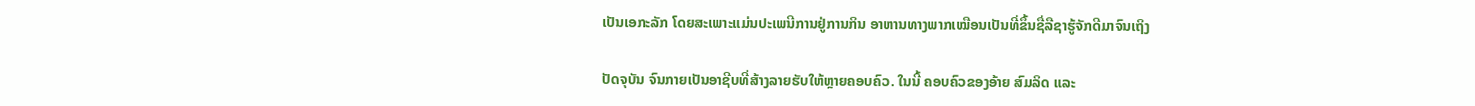ເປັນເອກະລັກ ໂດຍສະເພາະແມ່ນປະເພນີການຢູ່ການກິນ ອາຫານທາງພາກເໝືອນເປັນທີ່ຂຶ້ນຊື່ລືຊາຮູ້ຈັກດີມາຈົນເຖິງ

ປັດຈຸບັນ ຈົນກາຍເປັນອາຊີບທີ່ສ້າງລາຍຮັບໃຫ້ຫຼາຍຄອບຄົວ. ໃນນີ້ ຄອບຄົວຂອງອ້າຍ ສົມລິດ ແລະ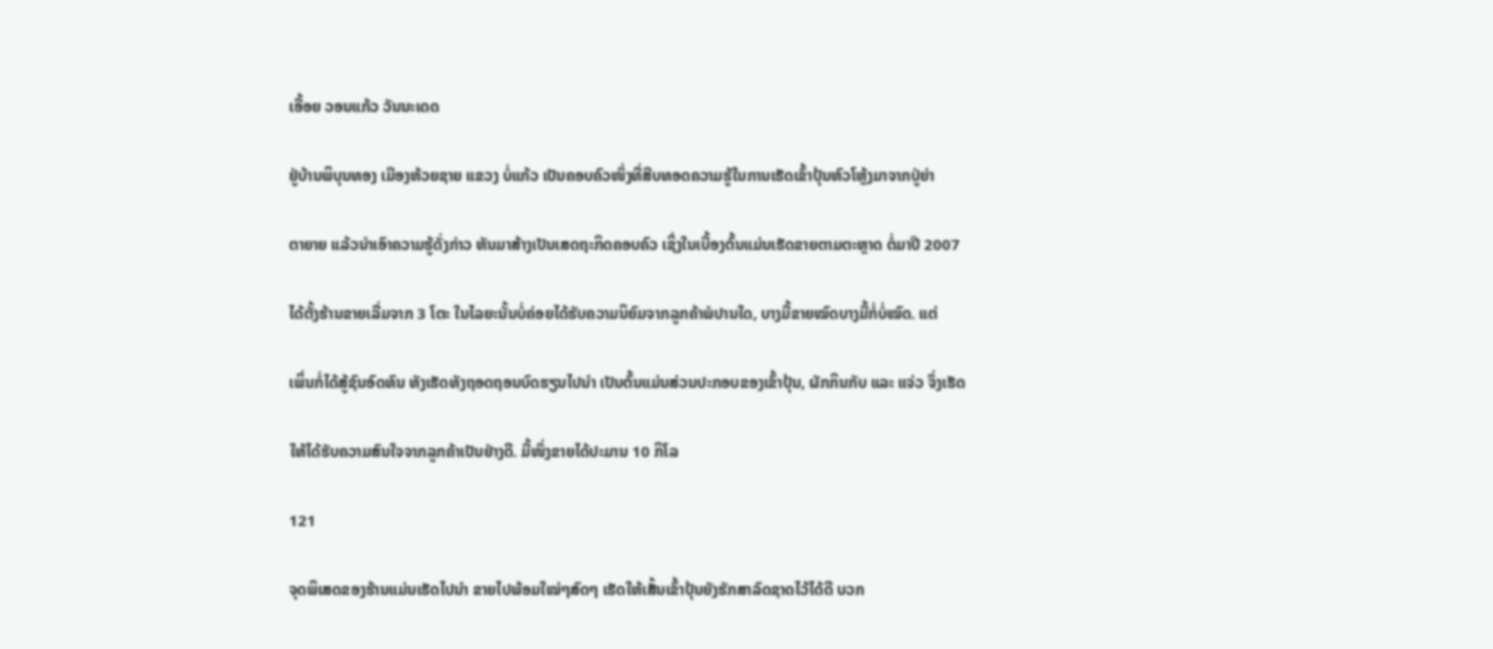ເອື້ອຍ ວອນແກ້ວ ວັນນະເດດ

ຢູ່ບ້ານພິບຸນທອງ ເມືອງຫ້ວຍຊາຍ ແຂວງ ບໍ່ແກ້ວ ເປັນຄອບຄົວໜຶ່ງທີ່ສືບທອດຄວາມຮູ້ໃນການເຮັດເຂົ້າປຸ້ນຫົວໂຫຼ້ງມາຈາກປູ່ຍ່າ

ຕາຍາຍ ແລ້ວນໍາເອົາຄວາມຮູ້ດັ່ງກ່າວ ຫັນມາສ້າງເປັນເສດຖະກິດຄອບຄົວ ເຊິ່ງໃນເບື້ອງຕົ້ນແມ່ນເຮັດຂາຍຕາມຕະຫຼາດ ຕໍ່ມາປີ 2007

ໄດ້ຕັ້ງຮ້ານຂາຍເລີ່ມຈາກ 3 ໂຕະ ໃນໄລຍະນັ້ນບໍ່ຄ່ອຍໄດ້ຮັບຄວາມນິຍົມຈາກລູກຄ້າພໍປານໃດ, ບາງມື້ຂາຍໝົດບາງມື້ກໍ່ບໍ່ໝົດ. ແຕ່

ເພິ່ນກໍ່ໄດ້ສູ້ຊົນອົດທົນ ທັງເຮັດທັງຖອດຖອນບົດຮຽນໄປນໍາ ເປັນຕົ້ນແມ່ນສ່ວນປະກອບຂອງເຂົ້າປຸ້ນ, ຜັກກິນກັບ ແລະ ແຈ່ວ ຈຶ່ງເຮັດ

ໃຫ້ໄດ້ຮັບຄວາມສົນໃຈຈາກລູກຄ້າເປັນຢ່າງດີ. ມື້ໜຶ່ງຂາຍໄດ້ປະມານ 10 ກິໂລ

121

ຈຸດພິເສດຂອງຮ້ານແມ່ນເຮັດໄປນໍາ ຂາຍໄປພ້ອມໃໝ່ໆສົດໆ ເຮັດໃຫ້ເສັ້ນເຂົ້າປຸ້ນຍັງຮັກສາລົດຊາດໄວ້ໄດ້ດີ ບວກ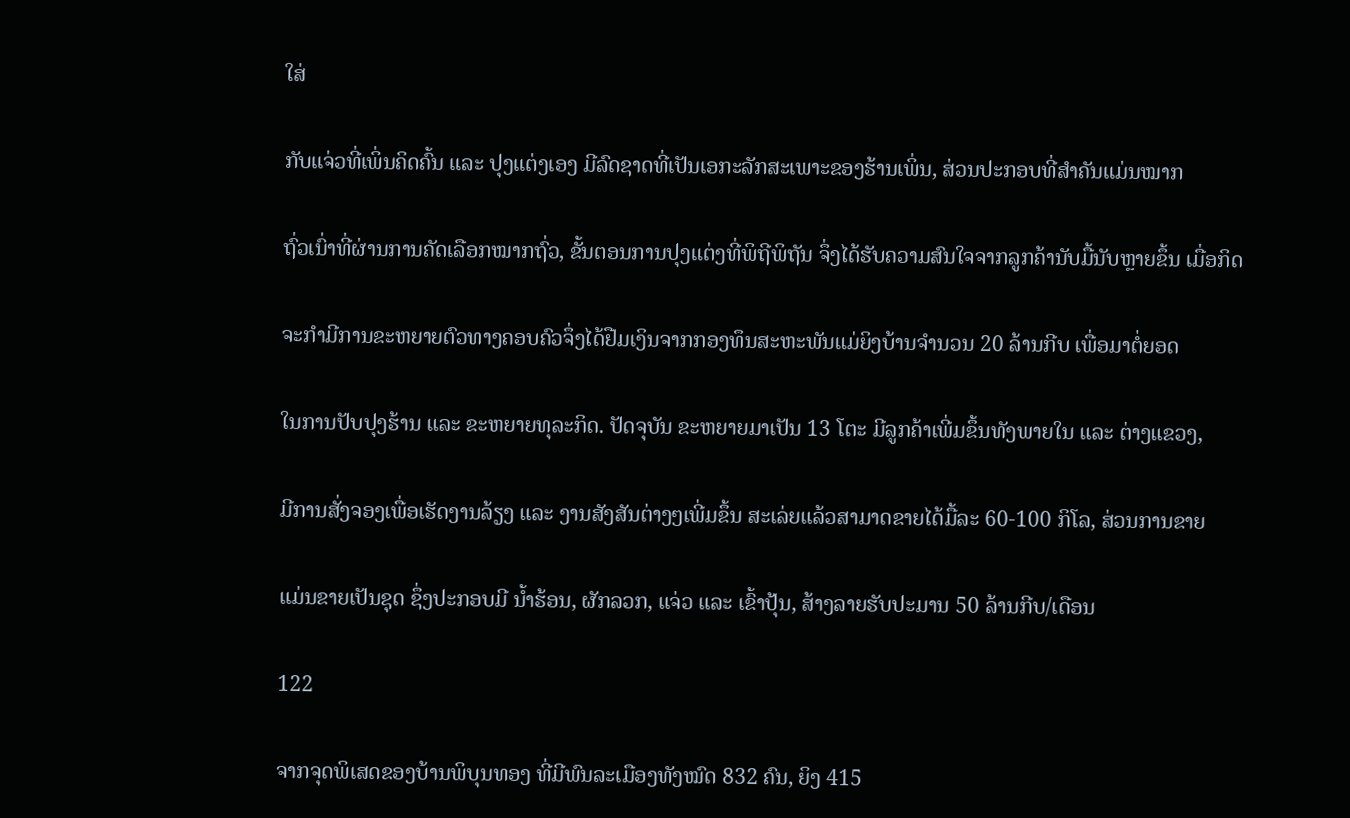ໃສ່

ກັບແຈ່ວທີ່ເພິ່ນຄິດຄົ້ນ ແລະ ປຸງແຕ່ງເອງ ມີລົດຊາດທີ່ເປັນເອກະລັກສະເພາະຂອງຮ້ານເພິ່ນ, ສ່ວນປະກອບທີ່ສໍາຄັນແມ່ນໝາກ

ຖົ່ວເນົ່າທີ່ຜ່ານການຄັດເລືອກໝາກຖົ່ວ, ຂັ້ນຕອນການປຸງແຕ່ງທີ່ພິຖີພິຖັນ ຈຶ່ງໄດ້ຮັບຄວາມສົນໃຈຈາກລູກຄ້ານັບມື້ນັບຫຼາຍຂຶ້ນ ເມື່ອກິດ

ຈະກຳມີການຂະຫຍາຍຕົວທາງຄອບຄົວຈຶ່ງໄດ້ຢືມເງິນຈາກກອງທຶນສະຫະພັນແມ່ຍິງບ້ານຈໍານວນ 20 ລ້ານກີບ ເພື່ອມາຕໍ່ຍອດ

ໃນການປັບປຸງຮ້ານ ແລະ ຂະຫຍາຍທຸລະກິດ. ປັດຈຸບັນ ຂະຫຍາຍມາເປັນ 13 ໂຕະ ມີລູກຄ້າເພີ່ມຂຶ້ນທັງພາຍໃນ ແລະ ຕ່າງແຂວງ,

ມີການສັ່ງຈອງເພື່ອເຮັດງານລ້ຽງ ແລະ ງານສັງສັນຕ່າງໆເພີ່ມຂຶ້ນ ສະເລ່ຍແລ້ວສາມາດຂາຍໄດ້ມື້ລະ 60-100 ກິໂລ, ສ່ວນການຂາຍ

ແມ່ນຂາຍເປັນຊຸດ ຊຶ່ງປະກອບມີ ນໍ້າຮ້ອນ, ຜັກລວກ, ແຈ່ວ ແລະ ເຂົ້າປຸ້ນ, ສ້າງລາຍຮັບປະມານ 50 ລ້ານກີບ/ເດືອນ

122

ຈາກຈຸດພິເສດຂອງບ້ານພິບຸນທອງ ທີ່ມີພົນລະເມືອງທັງໝົດ 832 ຄົນ, ຍິງ 415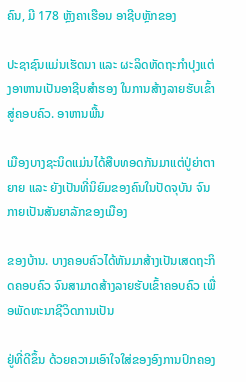ຄົນ, ມີ 178 ຫຼັງຄາເຮືອນ ອາຊີບຫຼັກຂອງ

ປະຊາຊົນແມ່ນເຮັດນາ ແລະ ຜະລິດຫັດຖະກໍາປຸງແຕ່ງອາຫານເປັນອາຊີບສໍາຮອງ ໃນການສ້າງລາຍຮັບເຂົ້າສູ່ຄອບຄົວ. ອາຫານພື້ນ

ເມືອງບາງຊະນິດແມ່ນໄດ້ສືບທອດກັນມາແຕ່ປູ່ຍ່າຕາຍາຍ ແລະ ຍັງເປັນທີ່ນິຍົມຂອງຄົນໃນປັດຈຸບັນ ຈົນກາຍເປັນສັນຍາລັກຂອງເມືອງ

ຂອງບ້ານ. ບາງຄອບຄົວໄດ້ຫັນມາສ້າງເປັນເສດຖະກິດຄອບຄົວ ຈົນສາມາດສ້າງລາຍຮັບເຂົ້າຄອບຄົວ ເພື່ອພັດທະນາຊີວິດການເປັນ

ຢູ່ທີ່ດີຂຶ້ນ ດ້ວຍຄວາມເອົາໃຈໃສ່ຂອງອົງການປົກຄອງ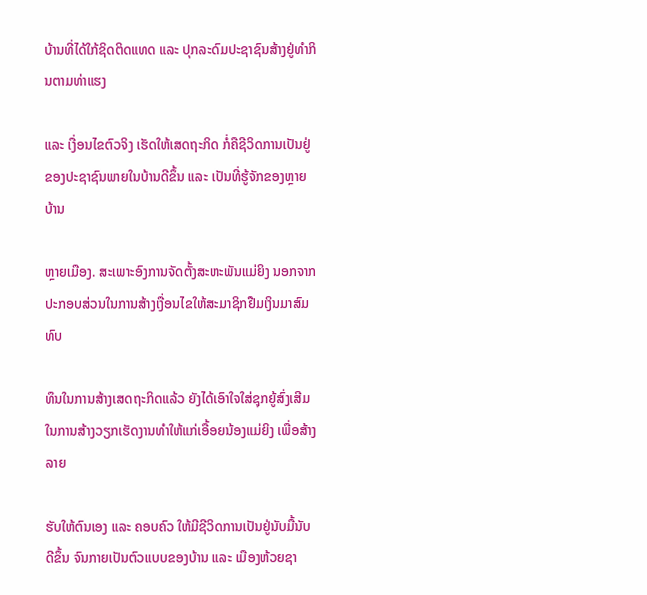ບ້ານທີ່ໄດ້ໃກ້ຊິດຕິດແທດ ແລະ ປຸກລະດົມປະຊາຊົນສ້າງຢູ່ທໍາກິນຕາມທ່າແຮງ

ແລະ ເງື່ອນໄຂຕົວຈິງ ເຮັດໃຫ້ເສດຖະກິດ ກໍ່ຄືຊີວິດການເປັນຢູ່ຂອງປະຊາຊົນພາຍໃນບ້ານດີຂຶ້ນ ແລະ ເປັນທີ່ຮູ້ຈັກຂອງຫຼາຍບ້ານ

ຫຼາຍເມືອງ. ສະເພາະອົງການຈັດຕັ້ງສະຫະພັນແມ່ຍິງ ນອກຈາກປະກອບສ່ວນໃນການສ້າງເງື່ອນໄຂໃຫ້ສະມາຊິກຢືມເງິນມາສົມທົບ

ທຶນໃນການສ້າງເສດຖະກິດແລ້ວ ຍັງໄດ້ເອົາໃຈໃສ່ຊຸກຍູ້ສົ່ງເສີມ ໃນການສ້າງວຽກເຮັດງານທໍາໃຫ້ແກ່ເອື້ອຍນ້ອງແມ່ຍິງ ເພື່ອສ້າງລາຍ

ຮັບໃຫ້ຕົນເອງ ແລະ ຄອບຄົວ ໃຫ້ມີຊີວິດການເປັນຢູ່ນັບມື້ນັບດີຂຶ້ນ ຈົນກາຍເປັນຕົວແບບຂອງບ້ານ ແລະ ເມືອງຫ້ວຍຊາ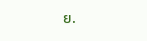ຍ.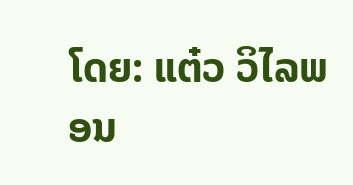ໂດຍ: ແຕ໋ວ ວິໄລພອນ